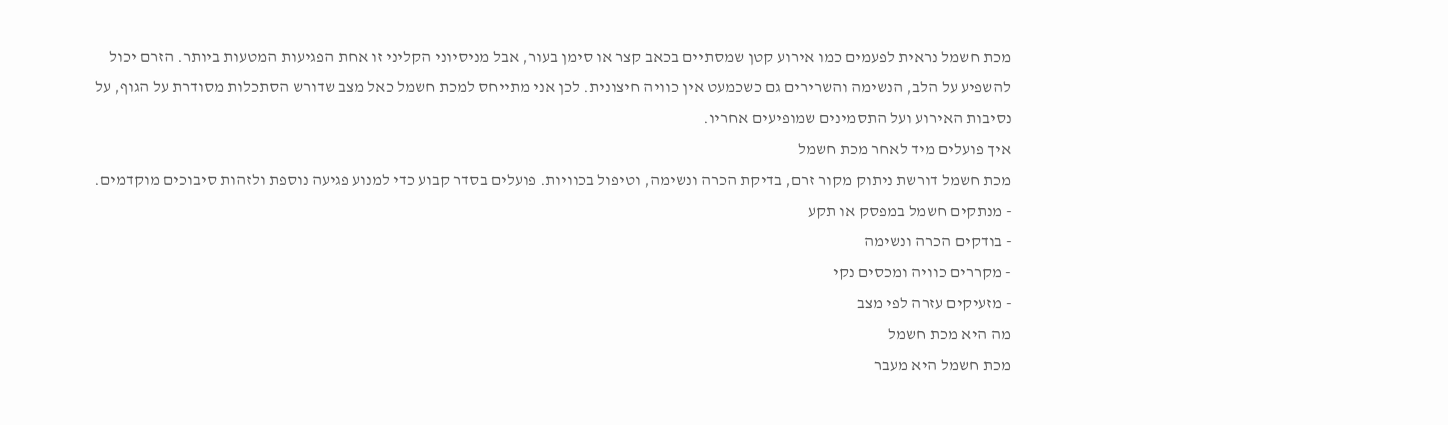מכת חשמל נראית לפעמים כמו אירוע קטן שמסתיים בכאב קצר או סימן בעור, אבל מניסיוני הקליני זו אחת הפגיעות המטעות ביותר. הזרם יכול להשפיע על הלב, הנשימה והשרירים גם כשכמעט אין כוויה חיצונית. לכן אני מתייחס למכת חשמל כאל מצב שדורש הסתכלות מסודרת על הגוף, על נסיבות האירוע ועל התסמינים שמופיעים אחריו.
איך פועלים מיד לאחר מכת חשמל
מכת חשמל דורשת ניתוק מקור זרם, בדיקת הכרה ונשימה, וטיפול בכוויות. פועלים בסדר קבוע כדי למנוע פגיעה נוספת ולזהות סיבוכים מוקדמים.
- מנתקים חשמל במפסק או תקע
- בודקים הכרה ונשימה
- מקררים כוויה ומכסים נקי
- מזעיקים עזרה לפי מצב
מה היא מכת חשמל
מכת חשמל היא מעבר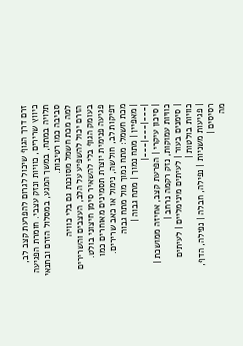זרם דרך הגוף שיכול לגרום להפרעת קצב לב, כיווץ שרירים, כוויות ונזק עצבי. חומרת הפגיעה תלויה במתח, במשך המגע, במסלול הזרם ובתנאי סביבה כמו רטיבות.
למה מכת חשמל מסוכנת גם בלי כוויה
הזרם יכול להשפיע על הלב, העצבים והשרירים בעומק הגוף בלי להשאיר סימן חיצוני בולט. פגיעה פנימית יוצרת תסמינים מאוחרים כמו דפיקות לב, חולשה, נימול או כאב שרירים.
מכת חשמל: מתח נמוך מול מתח גבוה
| מאפיין | מתח נמוך | מתח גבוה |
|---|---|---|
| סיכון עיקרי | הפרעת קצב, אחיזה ממושכת | כוויות עמוקות, נזק רקמה נרחב |
| סימנים בעור | לעיתים מינימליים | לעיתים כוויות בולטות |
| פגיעות משניות | נפילה, חבלה | נפילה, הדף, רסיסים |
מה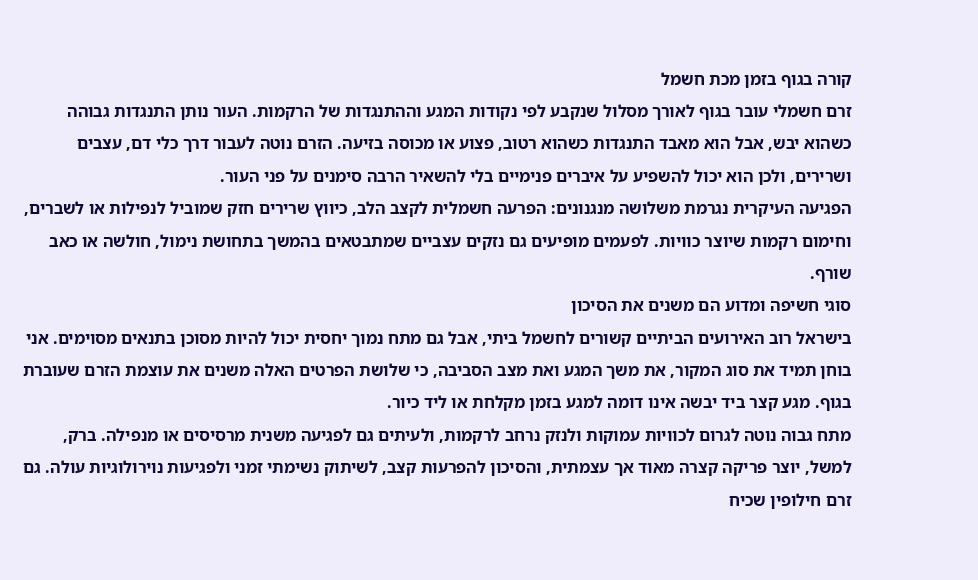קורה בגוף בזמן מכת חשמל
זרם חשמלי עובר בגוף לאורך מסלול שנקבע לפי נקודות המגע וההתנגדות של הרקמות. העור נותן התנגדות גבוהה כשהוא יבש, אבל הוא מאבד התנגדות כשהוא רטוב, פצוע או מכוסה בזיעה. הזרם נוטה לעבור דרך כלי דם, עצבים ושרירים, ולכן הוא יכול להשפיע על איברים פנימיים בלי להשאיר הרבה סימנים על פני העור.
הפגיעה העיקרית נגרמת משלושה מנגנונים: הפרעה חשמלית לקצב הלב, כיווץ שרירים חזק שמוביל לנפילות או לשברים, וחימום רקמות שיוצר כוויות. לפעמים מופיעים גם נזקים עצביים שמתבטאים בהמשך בתחושת נימול, חולשה או כאב שורף.
סוגי חשיפה ומדוע הם משנים את הסיכון
בישראל רוב האירועים הביתיים קשורים לחשמל ביתי, אבל גם מתח נמוך יחסית יכול להיות מסוכן בתנאים מסוימים. אני בוחן תמיד את סוג המקור, את משך המגע ואת מצב הסביבה, כי שלושת הפרטים האלה משנים את עוצמת הזרם שעוברת בגוף. מגע קצר ביד יבשה אינו דומה למגע בזמן מקלחת או ליד כיור.
מתח גבוה נוטה לגרום לכוויות עמוקות ולנזק נרחב לרקמות, ולעיתים גם לפגיעה משנית מרסיסים או מנפילה. ברק, למשל, יוצר פריקה קצרה מאוד אך עצמתית, והסיכון להפרעות קצב, לשיתוק נשימתי זמני ולפגיעות נוירולוגיות עולה. גם זרם חילופין שכיח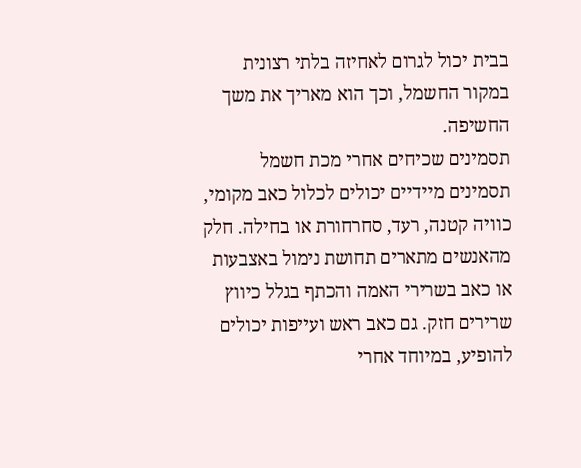בבית יכול לגרום לאחיזה בלתי רצונית במקור החשמל, וכך הוא מאריך את משך החשיפה.
תסמינים שכיחים אחרי מכת חשמל
תסמינים מיידיים יכולים לכלול כאב מקומי, כוויה קטנה, רעד, סחרחורת או בחילה. חלק מהאנשים מתארים תחושת נימול באצבעות או כאב בשרירי האמה והכתף בגלל כיווץ שרירים חזק. גם כאב ראש ועייפות יכולים להופיע, במיוחד אחרי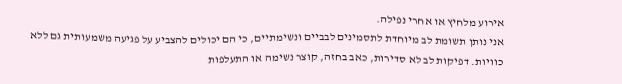אירוע מלחיץ או אחרי נפילה.
אני נותן תשומת לב מיוחדת לתסמינים לבביים ונשימתיים, כי הם יכולים להצביע על פגיעה משמעותית גם ללא כוויות. דפיקות לב לא סדירות, כאב בחזה, קוצר נשימה או התעלפות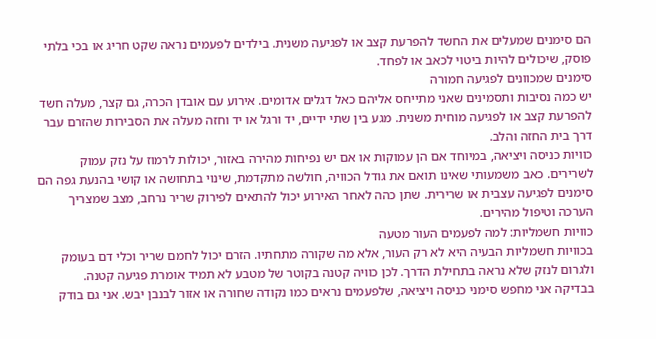הם סימנים שמעלים את החשד להפרעת קצב או לפגיעה משנית. בילדים לפעמים נראה שקט חריג או בכי בלתי פוסק, שיכולים להיות ביטוי לכאב או לפחד.
סימנים שמכוונים לפגיעה חמורה
יש כמה נסיבות ותסמינים שאני מתייחס אליהם כאל דגלים אדומים. אירוע עם אובדן הכרה, גם קצר, מעלה חשד להפרעת קצב או לפגיעה מוחית משנית. מגע בין שתי ידיים, יד ורגל או יד וחזה מעלה את הסבירות שהזרם עבר דרך בית החזה והלב.
כוויות כניסה ויציאה, במיוחד אם הן עמוקות או אם יש נפיחות מהירה באזור, יכולות לרמוז על נזק עמוק לשרירים. כאב משמעותי שאינו תואם את גודל הכוויה, חולשה מתקדמת, שינוי בתחושה או קושי בהנעת גפה הם סימנים לפגיעה עצבית או שרירית. שתן כהה לאחר האירוע יכול להתאים לפירוק שריר נרחב, מצב שמצריך הערכה וטיפול מהירים.
כוויות חשמליות: למה לפעמים העור מטעה
בכוויות חשמליות הבעיה היא לא רק העור, אלא מה שקורה מתחתיו. הזרם יכול לחמם שריר וכלי דם בעומק ולגרום לנזק שלא נראה בתחילת הדרך. לכן כוויה קטנה בקוטר של מטבע לא תמיד אומרת פגיעה קטנה.
בבדיקה אני מחפש סימני כניסה ויציאה, שלפעמים נראים כמו נקודה שחורה או אזור לבנבן יבש. אני גם בודק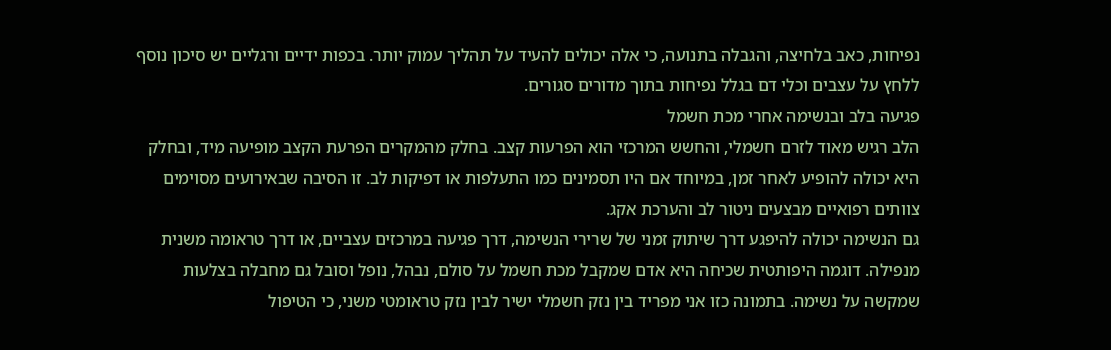נפיחות, כאב בלחיצה, והגבלה בתנועה, כי אלה יכולים להעיד על תהליך עמוק יותר. בכפות ידיים ורגליים יש סיכון נוסף ללחץ על עצבים וכלי דם בגלל נפיחות בתוך מדורים סגורים.
פגיעה בלב ובנשימה אחרי מכת חשמל
הלב רגיש מאוד לזרם חשמלי, והחשש המרכזי הוא הפרעות קצב. בחלק מהמקרים הפרעת הקצב מופיעה מיד, ובחלק היא יכולה להופיע לאחר זמן, במיוחד אם היו תסמינים כמו התעלפות או דפיקות לב. זו הסיבה שבאירועים מסוימים צוותים רפואיים מבצעים ניטור לב והערכת אקג.
גם הנשימה יכולה להיפגע דרך שיתוק זמני של שרירי הנשימה, דרך פגיעה במרכזים עצביים, או דרך טראומה משנית מנפילה. דוגמה היפותטית שכיחה היא אדם שמקבל מכת חשמל על סולם, נבהל, נופל וסובל גם מחבלה בצלעות שמקשה על נשימה. בתמונה כזו אני מפריד בין נזק חשמלי ישיר לבין נזק טראומטי משני, כי הטיפול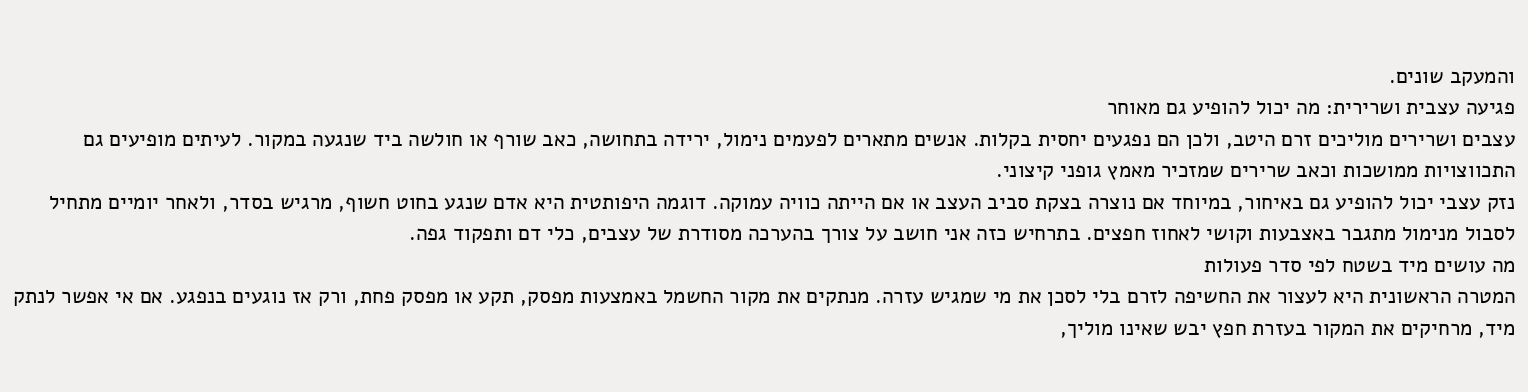והמעקב שונים.
פגיעה עצבית ושרירית: מה יכול להופיע גם מאוחר
עצבים ושרירים מוליכים זרם היטב, ולכן הם נפגעים יחסית בקלות. אנשים מתארים לפעמים נימול, ירידה בתחושה, כאב שורף או חולשה ביד שנגעה במקור. לעיתים מופיעים גם התכווצויות ממושכות וכאב שרירים שמזכיר מאמץ גופני קיצוני.
נזק עצבי יכול להופיע גם באיחור, במיוחד אם נוצרה בצקת סביב העצב או אם הייתה כוויה עמוקה. דוגמה היפותטית היא אדם שנגע בחוט חשוף, מרגיש בסדר, ולאחר יומיים מתחיל לסבול מנימול מתגבר באצבעות וקושי לאחוז חפצים. בתרחיש כזה אני חושב על צורך בהערכה מסודרת של עצבים, כלי דם ותפקוד גפה.
מה עושים מיד בשטח לפי סדר פעולות
המטרה הראשונית היא לעצור את החשיפה לזרם בלי לסכן את מי שמגיש עזרה. מנתקים את מקור החשמל באמצעות מפסק, תקע או מפסק פחת, ורק אז נוגעים בנפגע. אם אי אפשר לנתק מיד, מרחיקים את המקור בעזרת חפץ יבש שאינו מוליך,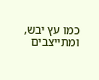כמו עץ יבש, ומתייצבים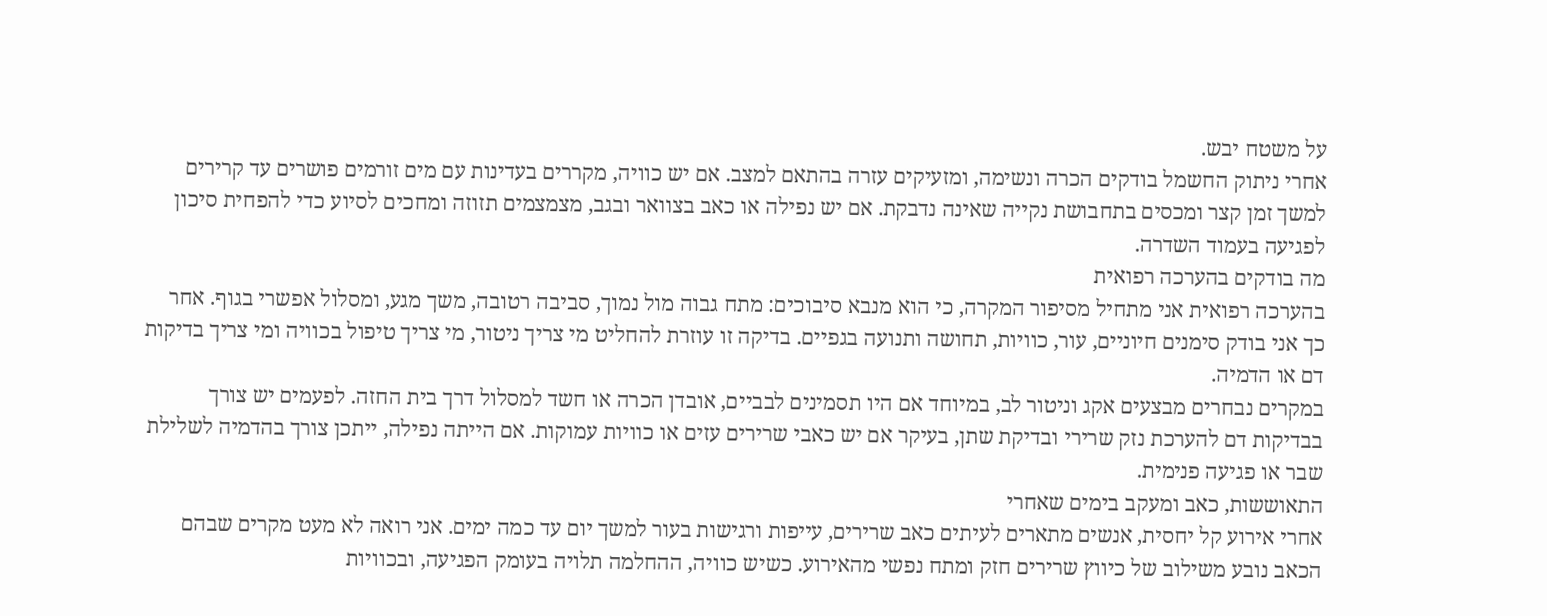על משטח יבש.
אחרי ניתוק החשמל בודקים הכרה ונשימה, ומזעיקים עזרה בהתאם למצב. אם יש כוויה, מקררים בעדינות עם מים זורמים פושרים עד קרירים למשך זמן קצר ומכסים בתחבושת נקייה שאינה נדבקת. אם יש נפילה או כאב בצוואר ובגב, מצמצמים תזוזה ומחכים לסיוע כדי להפחית סיכון לפגיעה בעמוד השדרה.
מה בודקים בהערכה רפואית
בהערכה רפואית אני מתחיל מסיפור המקרה, כי הוא מנבא סיבוכים: מתח גבוה מול נמוך, סביבה רטובה, משך מגע, ומסלול אפשרי בגוף. אחר כך אני בודק סימנים חיוניים, עור, כוויות, תחושה ותנועה בגפיים. בדיקה זו עוזרת להחליט מי צריך ניטור, מי צריך טיפול בכוויה ומי צריך בדיקות דם או הדמיה.
במקרים נבחרים מבצעים אקג וניטור לב, במיוחד אם היו תסמינים לבביים, אובדן הכרה או חשד למסלול דרך בית החזה. לפעמים יש צורך בבדיקות דם להערכת נזק שרירי ובדיקת שתן, בעיקר אם יש כאבי שרירים עזים או כוויות עמוקות. אם הייתה נפילה, ייתכן צורך בהדמיה לשלילת שבר או פגיעה פנימית.
התאוששות, כאב ומעקב בימים שאחרי
אחרי אירוע קל יחסית, אנשים מתארים לעיתים כאב שרירים, עייפות ורגישות בעור למשך יום עד כמה ימים. אני רואה לא מעט מקרים שבהם הכאב נובע משילוב של כיווץ שרירים חזק ומתח נפשי מהאירוע. כשיש כוויה, ההחלמה תלויה בעומק הפגיעה, ובכוויות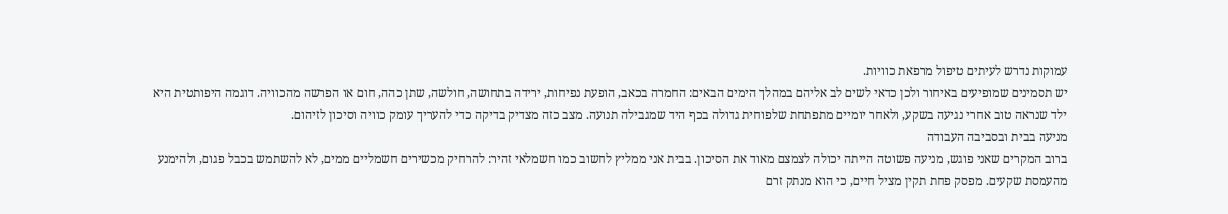עמוקות נדרש לעיתים טיפול מרפאת כוויות.
יש תסמינים שמופיעים באיחור ולכן כדאי לשים לב אליהם במהלך הימים הבאים: החמרה בכאב, הופעת נפיחות, ירידה בתחושה, חולשה, שתן כהה, חום או הפרשה מהכוויה. דוגמה היפותטית היא ילד שנראה טוב אחרי נגיעה בשקע, ולאחר יומיים מתפתחת שלפוחית גדולה בכף היד שמגבילה תנועה. מצב כזה מצדיק בדיקה כדי להעריך עומק כוויה וסיכון לזיהום.
מניעה בבית ובסביבה העבודה
ברוב המקרים שאני פוגש, מניעה פשוטה הייתה יכולה לצמצם מאוד את הסיכון. בבית אני ממליץ לחשוב כמו חשמלאי זהיר: להרחיק מכשירים חשמליים ממים, לא להשתמש בכבל פגום, ולהימנע מהעמסת שקעים. מפסק פחת תקין מציל חיים, כי הוא מנתק זרם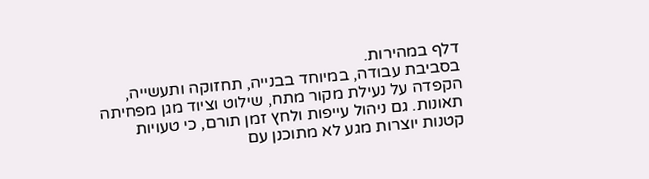דלף במהירות.
בסביבת עבודה, במיוחד בבנייה, תחזוקה ותעשייה, הקפדה על נעילת מקור מתח, שילוט וציוד מגן מפחיתה תאונות. גם ניהול עייפות ולחץ זמן תורם, כי טעויות קטנות יוצרות מגע לא מתוכנן עם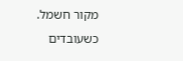מקור חשמל. כשעובדים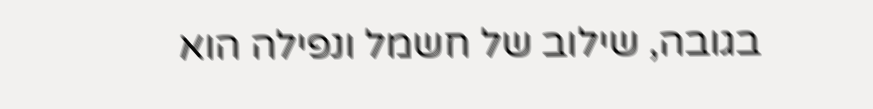בגובה, שילוב של חשמל ונפילה הוא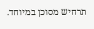תרחיש מסוכן במיוחד.